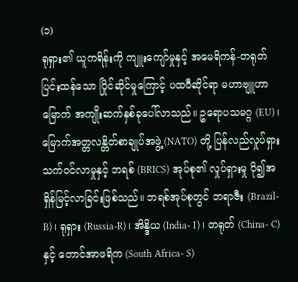(၁)
ရုရှား၏ ယူကရိန်းကို ကျူးကျော်မှုနှင့် အမေရိကန်-တရုတ်ပြင်းထန်သော ပြိုင်ဆိုင်မှုကြောင့် ပထဝီဆိုင်ရာ မဟာဗျူဟာမြောက် အကျိုးဆက်နှစ်ခုပေါ်လာသည်။ ဥရောပသမဂ္ဂ (EU)၊ မြောက်အတ္တလန္တိတ်စာချုပ်အဖွဲ့ (NATO) တို့ ပြန်လည်လှုပ်ရှားသက်ဝင်လာမှုနှင့် ဘရစ် (BRICS) အုပ်စု၏ လှုပ်ရှားမှု ပို၍အရှိန်မြင့်လာခြင်းဖြစ်သည်။ ဘရစ်အုပ်စုတွင် ဘရာဇီး (Brazil-B)၊ ရုရှား (Russia-R)၊ အိန္ဒိယ (India- I)၊ တရုတ် (China- C) နှင့် တောင်အာဖရိက (South Africa- S)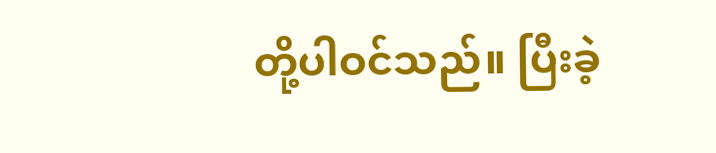တို့ပါဝင်သည်။ ပြီးခဲ့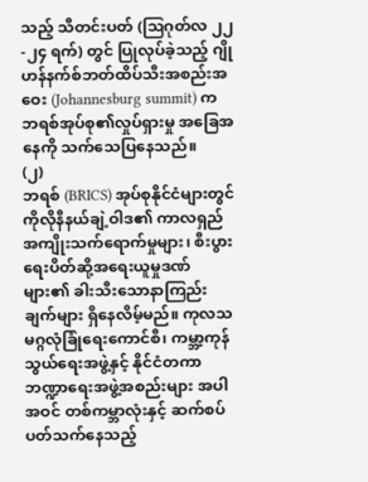သည့် သီတင်းပတ် (ဩဂုတ်လ ၂၂-၂၄ ရက်) တွင် ပြုလုပ်ခဲ့သည့် ဂျိုဟန်နက်စ်ဘတ်ထိပ်သီးအစည်းအဝေး (Johannesburg summit) က ဘရစ်အုပ်စု၏လှုပ်ရှားမှု အခြေအနေကို သက်သေပြနေသည်။
(၂)
ဘရစ် (BRICS) အုပ်စုနိုင်ငံများတွင် ကိုလိုနီနယ်ချဲ့ဝါဒ၏ ကာလရှည်အကျိုးသက်ရောက်မှုများ၊ စီးပွားရေးပိတ်ဆို့အရေးယူမှုဒဏ်များ၏ ခါးသီးသောနာကြည်းချက်များ ရှိနေလိမ့်မည်။ ကုလသမဂ္ဂလုံခြုံရေးကောင်စီ၊ ကမ္ဘာ့ကုန်သွယ်ရေးအဖွဲ့နှင့် နိုင်ငံတကာဘဏ္ဍာရေးအဖွဲ့အစည်းများ အပါအဝင် တစ်ကမ္ဘာလုံးနှင့် ဆက်စပ်ပတ်သက်နေသည့်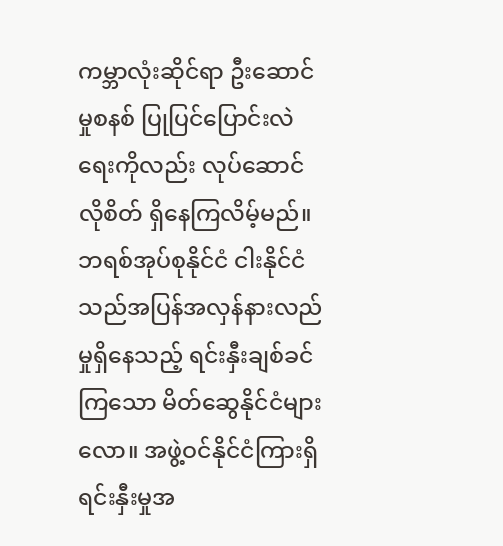ကမ္ဘာလုံးဆိုင်ရာ ဦးဆောင်မှုစနစ် ပြုပြင်ပြောင်းလဲရေးကိုလည်း လုပ်ဆောင်လိုစိတ် ရှိနေကြလိမ့်မည်။
ဘရစ်အုပ်စုနိုင်ငံ ငါးနိုင်ငံသည်အပြန်အလှန်နားလည်မှုရှိနေသည့် ရင်းနှီးချစ်ခင်ကြသော မိတ်ဆွေနိုင်ငံများလော။ အဖွဲ့ဝင်နိုင်ငံကြားရှိ ရင်းနှီးမှုအ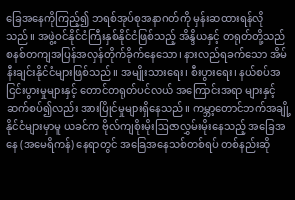ခြေအနေကိုကြည့်၍ ဘရစ်အုပ်စုအနာဂတ်ကို မှန်းဆထားရန်လိုသည်။ အဖွဲ့ဝင်နိုင်ငံကြီးနှစ်နိုင်ငံဖြစ်သည့် အိန္ဒိယနှင့် တရုတ်တို့သည် စနစ်တကျအပြန်အလှန်တိုက်ခိုက်နေသော၊ နားလည်ရခက်သော အိမ်နီးချင်းနိုင်ငံများဖြစ်သည်။ အမျိုးသားရေး၊ စီးပွားရေး၊ နယ်စပ်အငြင်းပွားမှုများနှင့် တောင်တရုတ်ပင်လယ် အကြောင်းအရာ များနှင့်ဆက်စပ်၍လည်း အားပြိုင်မှုများရှိနေသည်။ ကမ္ဘာ့တောင်ဘက်အချို့နိုင်ငံများမှာမူ ယခင်က ဗိုလ်ကျစိုးမိုးဩဇာလွှမ်းမိုးနေသည့် အခြေအနေ (အမေရိကန်) နေရာတွင် အခြေအနေသစ်တစ်ရပ် တစ်နည်းဆို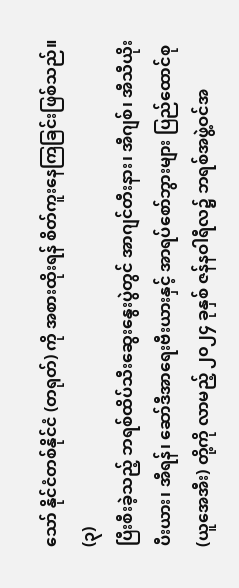သော် နိုင်ငံတစ်နိုင်ငံ (တရုတ်) ကို အစားထိုးရန် စိတ်ကူးနေကြခြင်းဖြစ်သည်။
(၃)
ပြီးစီးခဲ့သည့် ဘရစ်ထိပ်သီးဆွေးနွေးပွဲတွင် အာဂျင်တီးနား၊ အီဂျစ်၊ အီသီယိုးပီးယား၊ အီရန်၊ ဆော်ဒီအာရေးဗီးယားနှင့် အာရပ်စော်ဘွားများ ပြည်ထောင်စု (ယူအေအီး) တို့ကို လာမည့် ၂၀၂၄ ခုနှစ် ဇန်နဝါရီလ၌ ဘရစ်အဖွဲ့ဝင်အ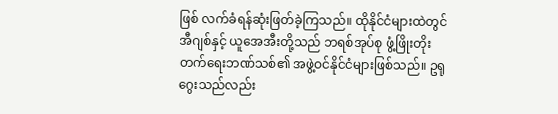ဖြစ် လက်ခံရန်ဆုံးဖြတ်ခဲ့ကြသည်။ ထိုနိုင်ငံများထဲတွင် အီဂျစ်နှင့် ယူအေအီးတို့သည် ဘရစ်အုပ်စု ဖွံ့ဖြိုးတိုးတက်ရေးဘဏ်သစ်၏ အဖွဲ့ဝင်နိုင်ငံများဖြစ်သည်။ ဥရုဂွေးသည်လည်း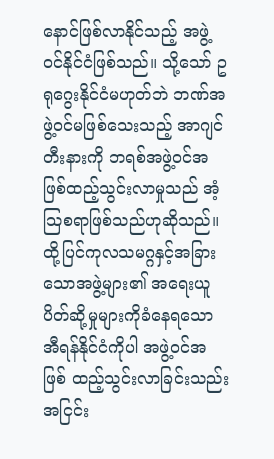နောင်ဖြစ်လာနိုင်သည့် အဖွဲ့ဝင်နိုင်ငံဖြစ်သည်။ သို့သော် ဥရုဂွေးနိုင်ငံမဟုတ်ဘဲ ဘဏ်အဖွဲ့ဝင်မဖြစ်သေးသည့် အာဂျင်တီးနားကို ဘရစ်အဖွဲ့ဝင်အဖြစ်ထည့်သွင်းလာမှုသည် အံ့သြစရာဖြစ်သည်ဟုဆိုသည်။ ထို့ပြင်ကုလသမဂ္ဂနှင့်အခြားသောအဖွဲ့များ၏ အရေးယူပိတ်ဆို့မှုများကိုခံနေရသော အီရန်နိုင်ငံကိုပါ အဖွဲ့ဝင်အဖြစ် ထည့်သွင်းလာခြင်းသည်း အငြင်း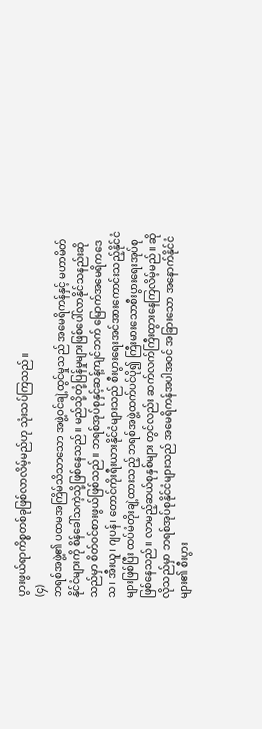ပွားဖွယ်ရာကိစ္စတစ်ခုဖြစ်လာလိမ့်မည်ဟု သုံးသပ်ကြသည်။
(၄)
ဘရစ်အဖွဲ့၏ ပထမအကြိမ်သိသာသော အဖွဲ့ဝင်ချဲ့ထွင်မှုသည် အမေရိကန်နှင့် မဟာမိတ်နိုင်ငံများကို စိန်ခေါ်သကဲ့သို့ဖြစ်နေသည်။ မည်သို့တုံ့ပြန်မှုများဖြစ်ပေါ်လာနိုင်သနည်းဆိုသည်မှာ စိတ်ဝင်စားဖွယ်ဖြစ်သည်။ ဘရစ်အုပ်စုနှင့်ဆန့်ကျင်ဘက် မြောက်အမေရိကဒေသ၊ အီးယူ၊ ဂျပန်၊ တောင်ကိုးရီးယားနိုင်ငံများသည် စီးပွားရေးအင်အားကောင်းသည့်နိုင်ငံများဖြစ်ပြီး ထပ်မံတိုးချဲ့ထားသည့် ဘရစ်အဖွဲ့ထက်ပင်ပို၍ ကြီးမားသောစီးပွားရေးအုပ်စုဖြစ်နေသည်။ လာမည့်ဆယ်စုနှစ်များ တွင်လည်း ဆက်လက်ကြီးထွားနေကြလိမ့်မည်။ ဆိုလိုသည်မှာ ဘရစ်အုပ်စုနိုင်ငံများသည် အမေရိကန်အပါအဝင် အခြားသော အနောက်နိုင်ငံများ၏ စီးပွား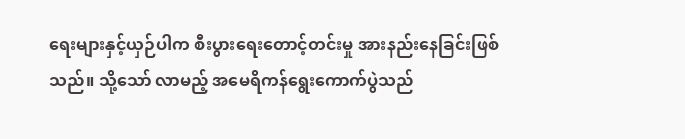ရေးများနှင့်ယှဉ်ပါက စီးပွားရေးတောင့်တင်းမှု အားနည်းနေခြင်းဖြစ်သည်။ သို့သော် လာမည့် အမေရိကန်ရွေးကောက်ပွဲသည်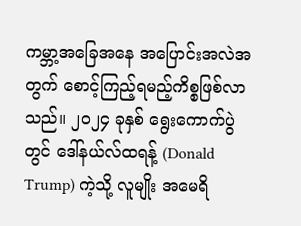ကမ္ဘာ့အခြေအနေ အပြောင်းအလဲအတွက် စောင့်ကြည့်ရမည့်ကိစ္စဖြစ်လာသည်။ ၂၀၂၄ ခုနှစ် ရွေးကောက်ပွဲတွင် ဒေါ်နယ်လ်ထရန့် (Donald Trump) ကဲ့သို့ လူမျိုး အမေရိ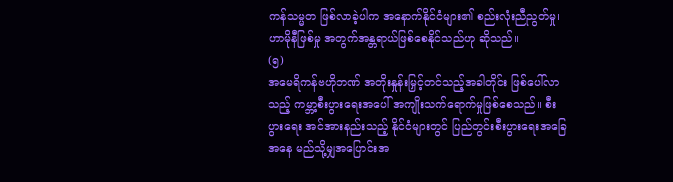ကန်သမ္မတ ဖြစ်လာခဲ့ပါက အနောက်နိုင်ငံများ၏ စည်းလုံးညီညွတ်မှု၊ ဟာမိုနီဖြစ်မှု အတွက်အန္တရာယ်ဖြစ်စေနိုင်သည်ဟု ဆိုသည်။
(၅)
အမေရိကန်ဗဟိုဘဏ် အတိုးနှုန်းမြှင့်တင်သည့်အခါတိုင်း ဖြစ်ပေါ်လာသည့် ကမ္ဘာ့စီးပွားရေးအပေါ် အကျိုးသက်ရောက်မှုဖြစ်စေသည်။ စီးပွားရေး အင်အားနည်းသည့် နိုင်ငံများတွင် ပြည်တွင်းစီးပွားရေးအခြေအနေ မည်သို့မျှအပြောင်းအ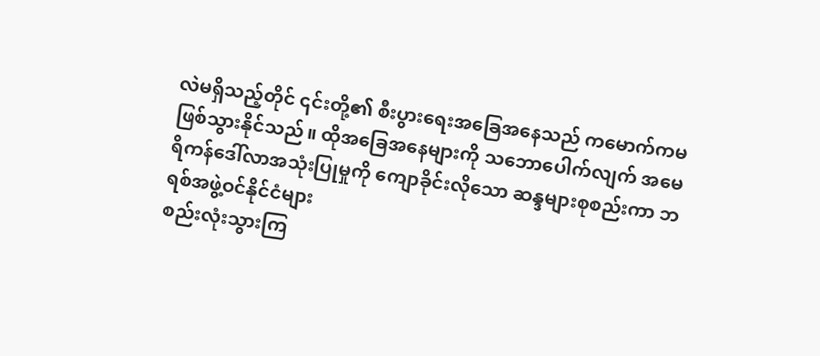လဲမရှိသည့်တိုင် ၎င်းတို့၏ စီးပွားရေးအခြေအနေသည် ကမောက်ကမဖြစ်သွားနိုင်သည်။ ထိုအခြေအနေများကို သဘောပေါက်လျက် အမေရိကန်ဒေါ်လာအသုံးပြုမှုကို ကျောခိုင်းလိုသော ဆန္ဒများစုစည်းကာ ဘရစ်အဖွဲ့ဝင်နိုင်ငံများ
စည်းလုံးသွားကြ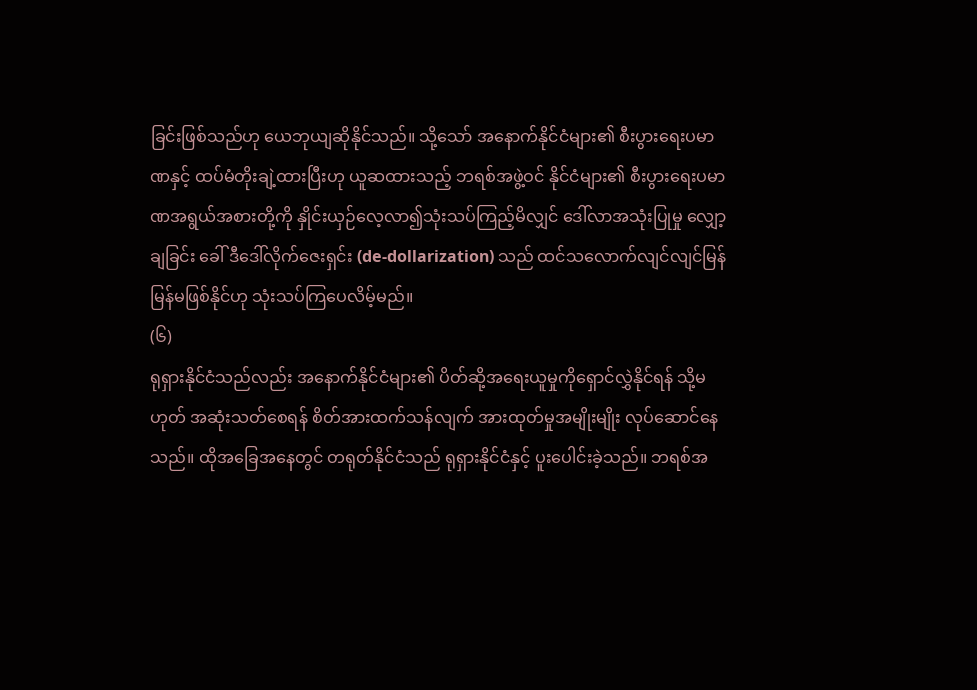ခြင်းဖြစ်သည်ဟု ယေဘုယျဆိုနိုင်သည်။ သို့သော် အနောက်နိုင်ငံများ၏ စီးပွားရေးပမာဏနှင့် ထပ်မံတိုးချဲ့ထားပြီးဟု ယူဆထားသည့် ဘရစ်အဖွဲ့ဝင် နိုင်ငံများ၏ စီးပွားရေးပမာဏအရွယ်အစားတို့ကို နှိုင်းယှဉ်လေ့လာ၍သုံးသပ်ကြည့်မိလျှင် ဒေါ်လာအသုံးပြုမှု လျှော့ချခြင်း ခေါ် ဒီဒေါ်လိုက်ဇေးရှင်း (de-dollarization) သည် ထင်သလောက်လျင်လျင်မြန်မြန်မဖြစ်နိုင်ဟု သုံးသပ်ကြပေလိမ့်မည်။
(၆)
ရုရှားနိုင်ငံသည်လည်း အနောက်နိုင်ငံများ၏ ပိတ်ဆို့အရေးယူမှုကိုရှောင်လွှဲနိုင်ရန် သို့မဟုတ် အဆုံးသတ်စေရန် စိတ်အားထက်သန်လျက် အားထုတ်မှုအမျိုးမျိုး လုပ်ဆောင်နေသည်။ ထိုအခြေအနေတွင် တရုတ်နိုင်ငံသည် ရုရှားနိုင်ငံနှင့် ပူးပေါင်းခဲ့သည်။ ဘရစ်အ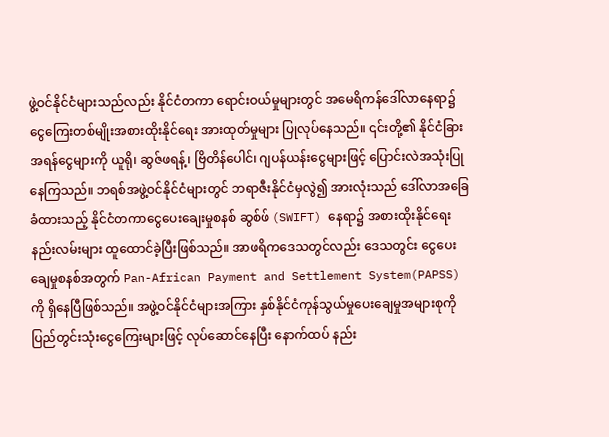ဖွဲ့ဝင်နိုင်ငံများသည်လည်း နိုင်ငံတကာ ရောင်းဝယ်မှုများတွင် အမေရိကန်ဒေါ်လာနေရာ၌ ငွေကြေးတစ်မျိုးအစားထိုးနိုင်ရေး အားထုတ်မှုများ ပြုလုပ်နေသည်။ ၎င်းတို့၏ နိုင်ငံခြားအရန်ငွေများကို ယူရို၊ ဆွဇ်ဖရန့်၊ ဗြိတိန်ပေါင်၊ ဂျပန်ယန်းငွေများဖြင့် ပြောင်းလဲအသုံးပြုနေကြသည်။ ဘရစ်အဖွဲ့ဝင်နိုင်ငံများတွင် ဘရာဇီးနိုင်ငံမှလွဲ၍ အားလုံးသည် ဒေါ်လာအခြေခံထားသည့် နိုင်ငံတကာငွေပေးချေးမှုစနစ် ဆွစ်ဖ် (SWIFT) နေရာ၌ အစားထိုးနိုင်ရေးနည်းလမ်းများ ထူထောင်ခဲ့ပြီးဖြစ်သည်။ အာဖရိကဒေသတွင်လည်း ဒေသတွင်း ငွေပေးချေမှုစနစ်အတွက် Pan-African Payment and Settlement System(PAPSS) ကို ရှိနေပြီဖြစ်သည်။ အဖွဲ့ဝင်နိုင်ငံများအကြား နှစ်နိုင်ငံကုန်သွယ်မှုပေးချေမှုအများစုကို ပြည်တွင်းသုံးငွေကြေးများဖြင့် လုပ်ဆောင်နေပြီး နောက်ထပ် နည်း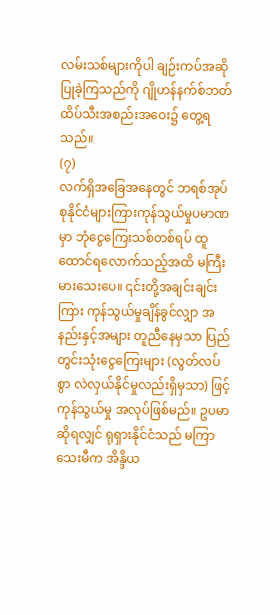လမ်းသစ်များကိုပါ ချဉ်းကပ်အဆိုပြုခဲ့ကြသည်ကို ဂျိုဟန်နက်စ်ဘတ် ထိပ်သီးအစည်းအဝေး၌ တွေ့ရသည်။
(၇)
လက်ရှိအခြေအနေတွင် ဘရစ်အုပ်စုနိုင်ငံများကြားကုန်သွယ်မှုပမာဏမှာ ဘုံငွေကြေးသစ်တစ်ရပ် ထူထောင်ရလောက်သည့်အထိ မကြီးမားသေးပေ။ ၎င်းတို့အချင်းချင်းကြား ကုန်သွယ်မှုချိန်ခွင်လျှာ အနည်းနှင့်အများ တူညီနေမှသာ ပြည်တွင်းသုံးငွေကြေးများ (လွတ်လပ်စွာ လဲလှယ်နိုင်မှုလည်းရှိမှသာ) ဖြင့် ကုန်သွယ်မှု အလုပ်ဖြစ်မည်။ ဥပမာဆိုရလျှင် ရုရှားနိုင်ငံသည် မကြာသေးမီက အိန္ဒိယ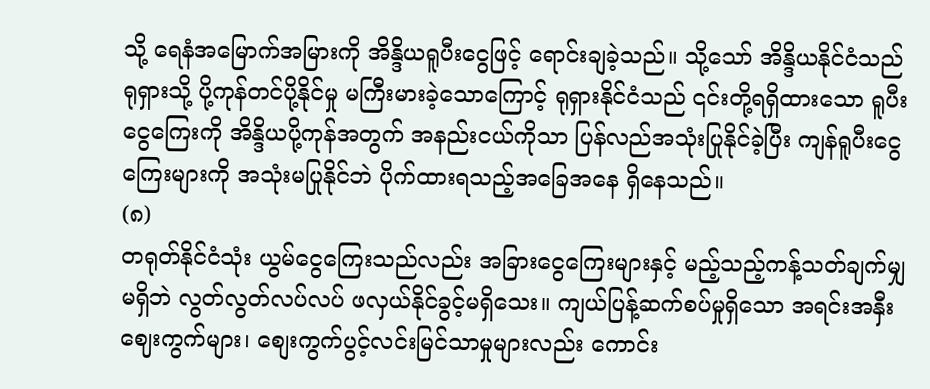သို့ ရေနံအမြောက်အမြားကို အိန္ဒိယရူပီးငွေဖြင့် ရောင်းချခဲ့သည်။ သို့သော် အိန္ဒိယနိုင်ငံသည် ရုရှားသို့ ပို့ကုန်တင်ပို့နိုင်မှု မကြီးမားခဲ့သောကြောင့် ရုရှားနိုင်ငံသည် ၎င်းတို့ရရှိထားသော ရူပီးငွေကြေးကို အိန္ဒိယပို့ကုန်အတွက် အနည်းငယ်ကိုသာ ပြန်လည်အသုံးပြုနိုင်ခဲ့ပြီး ကျန်ရူပီးငွေကြေးများကို အသုံးမပြုနိုင်ဘဲ ပိုက်ထားရသည့်အခြေအနေ ရှိနေသည်။
(၈)
တရုတ်နိုင်ငံသုံး ယွမ်ငွေကြေးသည်လည်း အခြားငွေကြေးများနှင့် မည့်သည့်ကန့်သတ်ချက်မျှမရှိဘဲ လွတ်လွတ်လပ်လပ် ဖလှယ်နိုင်ခွင့်မရှိသေး။ ကျယ်ပြန့်ဆက်စပ်မှုရှိသော အရင်းအနှီးဈေးကွက်များ၊ စျေးကွက်ပွင့်လင်းမြင်သာမှုများလည်း ကောင်း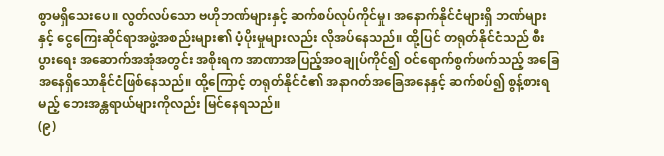စွာမရှိသေးပေ။ လွတ်လပ်သော ဗဟိုဘဏ်များနှင့် ဆက်စပ်လုပ်ကိုင်မှု၊ အနောက်နိုင်ငံများရှိ ဘဏ်များနှင့် ငွေကြေးဆိုင်ရာအဖွဲ့အစည်းများ၏ ပံ့ပိုးမှုများလည်း လိုအပ်နေသည်။ ထို့ပြင် တရုတ်နိုင်ငံသည် စီးပွားရေး အဆောက်အအုံအတွင်း အစိုးရက အာဏာအပြည့်အဝချုပ်ကိုင်၍ ဝင်ရောက်စွက်ဖက်သည့် အခြေအနေရှိသောနိုင်ငံဖြစ်နေသည်။ ထို့ကြောင့် တရုတ်နိုင်ငံ၏ အနာဂတ်အခြေအနေနှင့် ဆက်စပ်၍ စွန့်စားရမည့် ဘေးအန္တရာယ်များကိုလည်း မြင်နေရသည်။
(၉)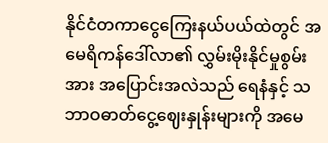နိုင်ငံတကာငွေကြေးနယ်ပယ်ထဲတွင် အမေရိကန်ဒေါ်လာ၏ လွှမ်းမိုးနိုင်မှုစွမ်းအား အပြောင်းအလဲသည် ရေနံနှင့် သဘာဝဓာတ်ငွေ့ဈေးနှုန်းများကို အမေ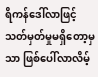ရိကန်ဒေါ်လာဖြင့် သတ်မှတ်မှုမရှိတော့မှသာ ဖြစ်ပေါ်လာလိမ့်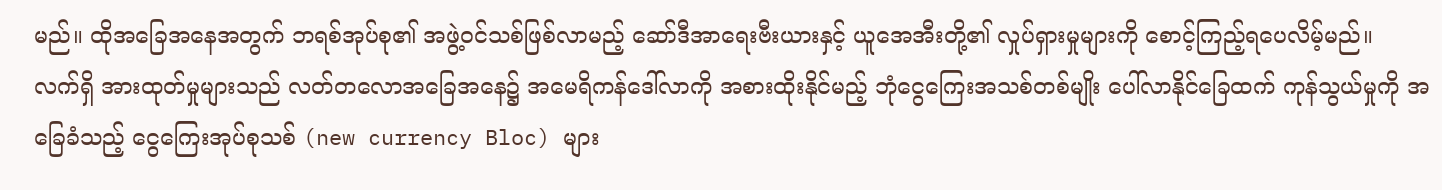မည်။ ထိုအခြေအနေအတွက် ဘရစ်အုပ်စု၏ အဖွဲ့ဝင်သစ်ဖြစ်လာမည့် ဆော်ဒီအာရေးဗီးယားနှင့် ယူအေအီးတို့၏ လှုပ်ရှားမှုများကို စောင့်ကြည့်ရပေလိမ့်မည်။
လက်ရှိ အားထုတ်မှုများသည် လတ်တလောအခြေအနေ၌ အမေရိကန်ဒေါ်လာကို အစားထိုးနိုင်မည့် ဘုံငွေကြေးအသစ်တစ်မျိုး ပေါ်လာနိုင်ခြေထက် ကုန်သွယ်မှုကို အခြေခံသည့် ငွေကြေးအုပ်စုသစ် (new currency Bloc) များ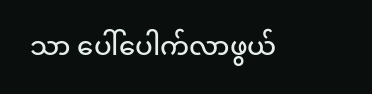သာ ပေါ်ပေါက်လာဖွယ်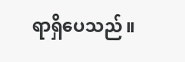ရာရှိပေသည်။